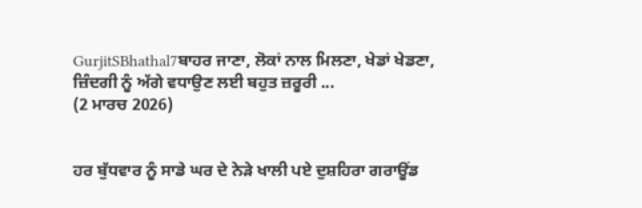GurjitSBhathal7ਬਾਹਰ ਜਾਣਾ, ਲੋਕਾਂ ਨਾਲ ਮਿਲਣਾ, ਖੇਡਾਂ ਖੇਡਣਾ, ਜ਼ਿੰਦਗੀ ਨੂੰ ਅੱਗੇ ਵਧਾਉਣ ਲਈ ਬਹੁਤ ਜ਼ਰੂਰੀ ...
(2 ਮਾਰਚ 2026)


ਹਰ ਬੁੱਧਵਾਰ ਨੂੰ ਸਾਡੇ ਘਰ ਦੇ ਨੇੜੇ ਖਾਲੀ ਪਏ ਦੁਸ਼ਹਿਰਾ ਗਰਾਊਂਡ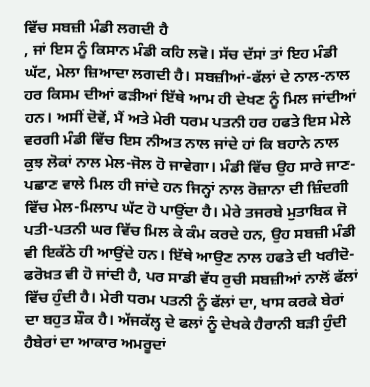ਵਿੱਚ ਸਬਜ਼ੀ ਮੰਡੀ ਲਗਦੀ ਹੈ
, ਜਾਂ ਇਸ ਨੂੰ ਕਿਸਾਨ ਮੰਡੀ ਕਹਿ ਲਵੋ। ਸੱਚ ਦੱਸਾਂ ਤਾਂ ਇਹ ਮੰਡੀ ਘੱਟ, ਮੇਲਾ ਜ਼ਿਆਦਾ ਲਗਦੀ ਹੈ। ਸਬਜ਼ੀਆਂ-ਫੱਲਾਂ ਦੇ ਨਾਲ-ਨਾਲ ਹਰ ਕਿਸਮ ਦੀਆਂ ਫੜੀਆਂ ਇੱਥੇ ਆਮ ਹੀ ਦੇਖਣ ਨੂੰ ਮਿਲ ਜਾਂਦੀਆਂ ਹਨ। ਅਸੀਂ ਦੋਵੇਂ, ਮੈਂ ਅਤੇ ਮੇਰੀ ਧਰਮ ਪਤਨੀ ਹਰ ਹਫਤੇ ਇਸ ਮੇਲੇ ਵਰਗੀ ਮੰਡੀ ਵਿੱਚ ਇਸ ਨੀਅਤ ਨਾਲ ਜਾਂਦੇ ਹਾਂ ਕਿ ਬਹਾਨੇ ਨਾਲ ਕੁਝ ਲੋਕਾਂ ਨਾਲ ਮੇਲ-ਜੋਲ ਹੋ ਜਾਵੇਗਾ। ਮੰਡੀ ਵਿੱਚ ਉਹ ਸਾਰੇ ਜਾਣ-ਪਛਾਣ ਵਾਲੇ ਮਿਲ ਹੀ ਜਾਂਦੇ ਹਨ ਜਿਨ੍ਹਾਂ ਨਾਲ ਰੋਜ਼ਾਨਾ ਦੀ ਜ਼ਿੰਦਗੀ ਵਿੱਚ ਮੇਲ-ਮਿਲਾਪ ਘੱਟ ਹੋ ਪਾਉਂਦਾ ਹੈ। ਮੇਰੇ ਤਜਰਬੇ ਮੁਤਾਬਿਕ ਜੋ ਪਤੀ-ਪਤਨੀ ਘਰ ਵਿੱਚ ਮਿਲ ਕੇ ਕੰਮ ਕਰਦੇ ਹਨ, ਉਹ ਸਬਜ਼ੀ ਮੰਡੀ ਵੀ ਇਕੱਠੇ ਹੀ ਆਉਂਦੇ ਹਨ। ਇੱਥੇ ਆਉਣ ਨਾਲ ਹਫਤੇ ਦੀ ਖਰੀਦੋ-ਫਰੋਖ਼ਤ ਵੀ ਹੋ ਜਾਂਦੀ ਹੈ, ਪਰ ਸਾਡੀ ਵੱਧ ਰੁਚੀ ਸਬਜ਼ੀਆਂ ਨਾਲੋਂ ਫੱਲਾਂ ਵਿੱਚ ਹੁੰਦੀ ਹੈ। ਮੇਰੀ ਧਰਮ ਪਤਨੀ ਨੂੰ ਫੱਲਾਂ ਦਾ, ਖਾਸ ਕਰਕੇ ਬੇਰਾਂ ਦਾ ਬਹੁਤ ਸ਼ੌਕ ਹੈ। ਅੱਜਕੱਲ੍ਹ ਦੇ ਫਲਾਂ ਨੂੰ ਦੇਖਕੇ ਹੈਰਾਨੀ ਬੜੀ ਹੁੰਦੀ ਹੈਬੇਰਾਂ ਦਾ ਆਕਾਰ ਅਮਰੂਦਾਂ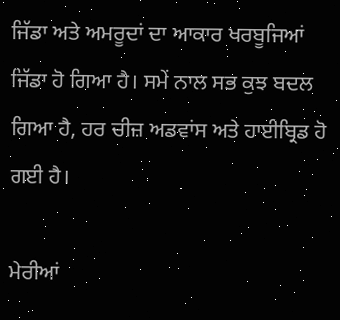ਜਿੱਡਾ ਅਤੇ ਅਮਰੂਦਾਂ ਦਾ ਆਕਾਰ ਖਰਬੂਜਿਆਂ ਜਿੱਡਾ ਹੋ ਗਿਆ ਹੈ। ਸਮੇਂ ਨਾਲ ਸਭ ਕੁਝ ਬਦਲ ਗਿਆ ਹੈ, ਹਰ ਚੀਜ਼ ਅਡਵਾਂਸ ਅਤੇ ਹਾਈਬ੍ਰਿਡ ਹੋ ਗਈ ਹੈ।

ਮੇਰੀਆਂ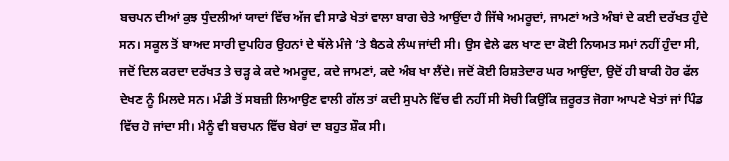ਬਚਪਨ ਦੀਆਂ ਕੁਝ ਧੁੰਦਲੀਆਂ ਯਾਦਾਂ ਵਿੱਚ ਅੱਜ ਵੀ ਸਾਡੇ ਖੇਤਾਂ ਵਾਲਾ ਬਾਗ ਚੇਤੇ ਆਉਂਦਾ ਹੈ ਜਿੱਥੇ ਅਮਰੂਦਾਂ, ਜਾਮਣਾਂ ਅਤੇ ਅੰਬਾਂ ਦੇ ਕਈ ਦਰੱਖਤ ਹੁੰਦੇ ਸਨ। ਸਕੂਲ ਤੋਂ ਬਾਅਦ ਸਾਰੀ ਦੁਪਹਿਰ ਉਹਨਾਂ ਦੇ ਥੱਲੇ ਮੰਜੇ ’ਤੇ ਬੈਠਕੇ ਲੰਘ ਜਾਂਦੀ ਸੀ। ਉਸ ਵੇਲੇ ਫਲ ਖਾਣ ਦਾ ਕੋਈ ਨਿਯਮਤ ਸਮਾਂ ਨਹੀਂ ਹੁੰਦਾ ਸੀ, ਜਦੋਂ ਦਿਲ ਕਰਦਾ ਦਰੱਖਤ ਤੇ ਚੜ੍ਹ ਕੇ ਕਦੇ ਅਮਰੂਦ, ਕਦੇ ਜਾਮਣਾਂ, ਕਦੇ ਅੰਬ ਖਾ ਲੈਂਦੇ। ਜਦੋਂ ਕੋਈ ਰਿਸ਼ਤੇਦਾਰ ਘਰ ਆਉਂਦਾ, ਉਦੋਂ ਹੀ ਬਾਕੀ ਹੋਰ ਫੱਲ ਦੇਖਣ ਨੂੰ ਮਿਲਦੇ ਸਨ। ਮੰਡੀ ਤੋਂ ਸਬਜ਼ੀ ਲਿਆਉਣ ਵਾਲੀ ਗੱਲ ਤਾਂ ਕਦੀ ਸੁਪਨੇ ਵਿੱਚ ਵੀ ਨਹੀਂ ਸੀ ਸੋਚੀ ਕਿਉਂਕਿ ਜ਼ਰੂਰਤ ਜੋਗਾ ਆਪਣੇ ਖੇਤਾਂ ਜਾਂ ਪਿੰਡ ਵਿੱਚ ਹੋ ਜਾਂਦਾ ਸੀ। ਮੈਨੂੰ ਵੀ ਬਚਪਨ ਵਿੱਚ ਬੇਰਾਂ ਦਾ ਬਹੁਤ ਸ਼ੌਕ ਸੀ।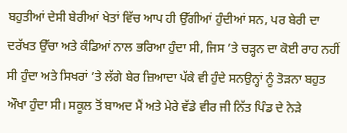ਬਹੁਤੀਆਂ ਦੇਸੀ ਬੇਰੀਆਂ ਖੇਤਾਂ ਵਿੱਚ ਆਪ ਹੀ ਉੱਗੀਆਂ ਹੁੰਦੀਆਂ ਸਨ, ਪਰ ਬੇਰੀ ਦਾ ਦਰੱਖਤ ਉੱਚਾ ਅਤੇ ਕੰਡਿਆਂ ਨਾਲ ਭਰਿਆ ਹੁੰਦਾ ਸੀ, ਜਿਸ ’ਤੇ ਚੜ੍ਹਨ ਦਾ ਕੋਈ ਰਾਹ ਨਹੀਂ ਸੀ ਹੁੰਦਾ ਅਤੇ ਸਿਖਰਾਂ ’ਤੇ ਲੱਗੇ ਬੇਰ ਜ਼ਿਆਦਾ ਪੱਕੇ ਵੀ ਹੁੰਦੇ ਸਨਉਨ੍ਹਾਂ ਨੂੰ ਤੋੜਨਾ ਬਹੁਤ ਔਖਾ ਹੁੰਦਾ ਸੀ। ਸਕੂਲ ਤੋਂ ਬਾਅਦ ਮੈਂ ਅਤੇ ਮੇਰੇ ਵੱਡੇ ਵੀਰ ਜੀ ਨਿੱਤ ਪਿੰਡ ਦੇ ਨੇੜੇ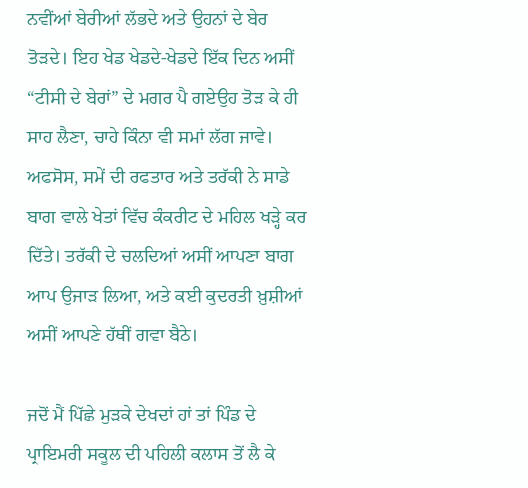ਨਵੀਂਆਂ ਬੇਰੀਆਂ ਲੱਭਦੇ ਅਤੇ ਉਹਨਾਂ ਦੇ ਬੇਰ ਤੋੜਦੇ। ਇਹ ਖੇਡ ਖੇਡਦੇ-ਖੇਡਦੇ ਇੱਕ ਦਿਨ ਅਸੀਂ “ਟੀਸੀ ਦੇ ਬੇਰਾਂ” ਦੇ ਮਗਰ ਪੈ ਗਏਉਹ ਤੋੜ ਕੇ ਹੀ ਸਾਹ ਲੈਣਾ, ਚਾਹੇ ਕਿੰਨਾ ਵੀ ਸਮਾਂ ਲੱਗ ਜਾਵੇ। ਅਫਸੋਸ, ਸਮੇਂ ਦੀ ਰਫਤਾਰ ਅਤੇ ਤਰੱਕੀ ਨੇ ਸਾਡੇ ਬਾਗ ਵਾਲੇ ਖੇਤਾਂ ਵਿੱਚ ਕੰਕਰੀਟ ਦੇ ਮਹਿਲ ਖੜ੍ਹੇ ਕਰ ਦਿੱਤੇ। ਤਰੱਕੀ ਦੇ ਚਲਦਿਆਂ ਅਸੀਂ ਆਪਣਾ ਬਾਗ ਆਪ ਉਜਾੜ ਲਿਆ, ਅਤੇ ਕਈ ਕੁਦਰਤੀ ਖ਼ੁਸ਼ੀਆਂ ਅਸੀਂ ਆਪਣੇ ਹੱਥੀਂ ਗਵਾ ਬੈਠੇ।

ਜਦੋਂ ਮੈਂ ਪਿੱਛੇ ਮੁੜਕੇ ਦੇਖਦਾਂ ਹਾਂ ਤਾਂ ਪਿੰਡ ਦੇ ਪ੍ਰਾਇਮਰੀ ਸਕੂਲ ਦੀ ਪਹਿਲੀ ਕਲਾਸ ਤੋਂ ਲੈ ਕੇ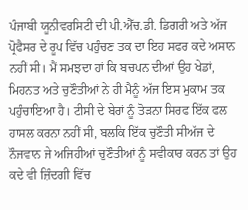ਪੰਜਾਬੀ ਯੂਨੀਵਰਸਿਟੀ ਦੀ ਪੀ.ਐੱਚ.ਡੀ. ਡਿਗਰੀ ਅਤੇ ਅੱਜ ਪ੍ਰੋਫੈਸਰ ਦੇ ਰੂਪ ਵਿੱਚ ਪਹੁੰਚਣ ਤਕ ਦਾ ਇਹ ਸਫਰ ਕਦੇ ਅਸਾਨ ਨਹੀਂ ਸੀ। ਮੈਂ ਸਮਝਦਾ ਹਾਂ ਕਿ ਬਚਪਨ ਦੀਆਂ ਉਹ ਖੇਡਾਂ, ਮਿਹਨਤ ਅਤੇ ਚੁਣੌਤੀਆਂ ਨੇ ਹੀ ਮੈਨੂੰ ਅੱਜ ਇਸ ਮੁਕਾਮ ਤਕ ਪਹੁੰਚਾਇਆ ਹੈ। ਟੀਸੀ ਦੇ ਬੇਰਾਂ ਨੂੰ ਤੋੜਨਾ ਸਿਰਫ ਇੱਕ ਫਲ ਹਾਸਲ ਕਰਨਾ ਨਹੀਂ ਸੀ, ਬਲਕਿ ਇੱਕ ਚੁਣੌਤੀ ਸੀਅੱਜ ਦੇ ਨੌਜਵਾਨ ਜੇ ਅਜਿਹੀਆਂ ਚੁਣੌਤੀਆਂ ਨੂੰ ਸਵੀਕਾਰ ਕਰਨ ਤਾਂ ਉਹ ਕਦੇ ਵੀ ਜ਼ਿੰਦਗੀ ਵਿੱਚ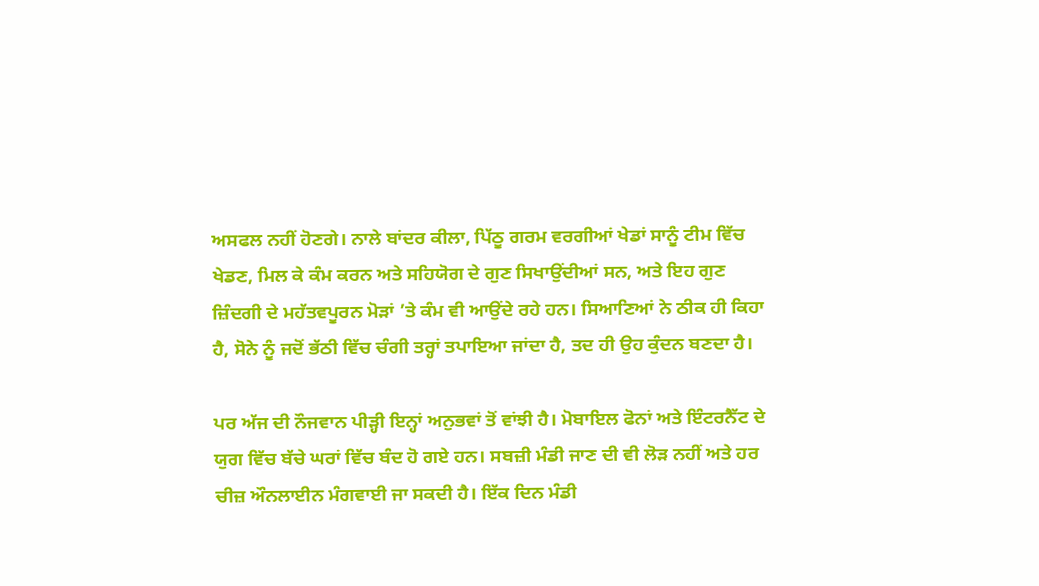ਅਸਫਲ ਨਹੀਂ ਹੋਣਗੇ। ਨਾਲੇ ਬਾਂਦਰ ਕੀਲਾ, ਪਿੱਠੂ ਗਰਮ ਵਰਗੀਆਂ ਖੇਡਾਂ ਸਾਨੂੰ ਟੀਮ ਵਿੱਚ ਖੇਡਣ, ਮਿਲ ਕੇ ਕੰਮ ਕਰਨ ਅਤੇ ਸਹਿਯੋਗ ਦੇ ਗੁਣ ਸਿਖਾਉਂਦੀਆਂ ਸਨ, ਅਤੇ ਇਹ ਗੁਣ ਜ਼ਿੰਦਗੀ ਦੇ ਮਹੱਤਵਪੂਰਨ ਮੋੜਾਂ ’ਤੇ ਕੰਮ ਵੀ ਆਉਂਦੇ ਰਹੇ ਹਨ। ਸਿਆਣਿਆਂ ਨੇ ਠੀਕ ਹੀ ਕਿਹਾ ਹੈ, ਸੋਨੇ ਨੂੰ ਜਦੋਂ ਭੱਠੀ ਵਿੱਚ ਚੰਗੀ ਤਰ੍ਹਾਂ ਤਪਾਇਆ ਜਾਂਦਾ ਹੈ, ਤਦ ਹੀ ਉਹ ਕੁੰਦਨ ਬਣਦਾ ਹੈ।

ਪਰ ਅੱਜ ਦੀ ਨੌਜਵਾਨ ਪੀੜ੍ਹੀ ਇਨ੍ਹਾਂ ਅਨੁਭਵਾਂ ਤੋਂ ਵਾਂਝੀ ਹੈ। ਮੋਬਾਇਲ ਫੋਨਾਂ ਅਤੇ ਇੰਟਰਨੈੱਟ ਦੇ ਯੁਗ ਵਿੱਚ ਬੱਚੇ ਘਰਾਂ ਵਿੱਚ ਬੰਦ ਹੋ ਗਏ ਹਨ। ਸਬਜ਼ੀ ਮੰਡੀ ਜਾਣ ਦੀ ਵੀ ਲੋੜ ਨਹੀਂ ਅਤੇ ਹਰ ਚੀਜ਼ ਔਨਲਾਈਨ ਮੰਗਵਾਈ ਜਾ ਸਕਦੀ ਹੈ। ਇੱਕ ਦਿਨ ਮੰਡੀ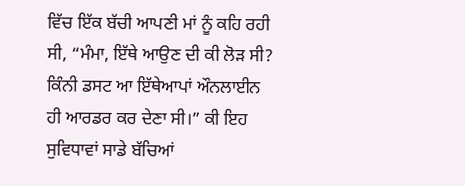ਵਿੱਚ ਇੱਕ ਬੱਚੀ ਆਪਣੀ ਮਾਂ ਨੂੰ ਕਹਿ ਰਹੀ ਸੀ, “ਮੰਮਾ, ਇੱਥੇ ਆਉਣ ਦੀ ਕੀ ਲੋੜ ਸੀ? ਕਿੰਨੀ ਡਸਟ ਆ ਇੱਥੇਆਪਾਂ ਔਨਲਾਈਨ ਹੀ ਆਰਡਰ ਕਰ ਦੇਣਾ ਸੀ।” ਕੀ ਇਹ ਸੁਵਿਧਾਵਾਂ ਸਾਡੇ ਬੱਚਿਆਂ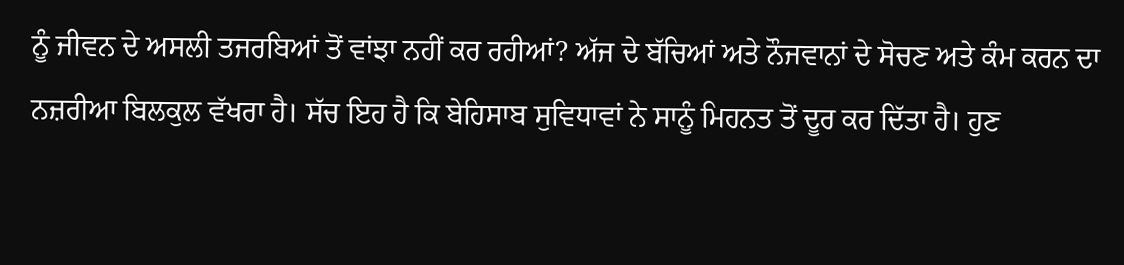ਨੂੰ ਜੀਵਨ ਦੇ ਅਸਲੀ ਤਜਰਬਿਆਂ ਤੋਂ ਵਾਂਝਾ ਨਹੀਂ ਕਰ ਰਹੀਆਂ? ਅੱਜ ਦੇ ਬੱਚਿਆਂ ਅਤੇ ਨੌਜਵਾਨਾਂ ਦੇ ਸੋਚਣ ਅਤੇ ਕੰਮ ਕਰਨ ਦਾ ਨਜ਼ਰੀਆ ਬਿਲਕੁਲ ਵੱਖਰਾ ਹੈ। ਸੱਚ ਇਹ ਹੈ ਕਿ ਬੇਹਿਸਾਬ ਸੁਵਿਧਾਵਾਂ ਨੇ ਸਾਨੂੰ ਮਿਹਨਤ ਤੋਂ ਦੂਰ ਕਰ ਦਿੱਤਾ ਹੈ। ਹੁਣ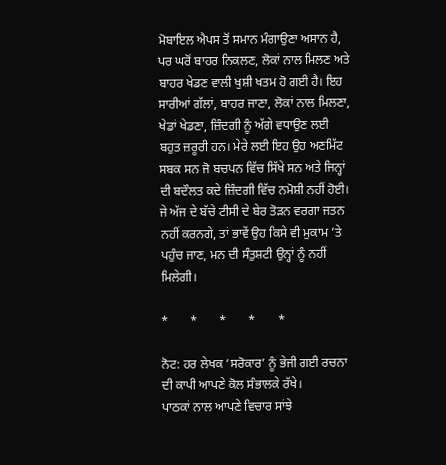ਮੋਬਾਇਲ ਐਪਸ ਤੋਂ ਸਮਾਨ ਮੰਗਾਉਣਾ ਅਸਾਨ ਹੈ, ਪਰ ਘਰੋਂ ਬਾਹਰ ਨਿਕਲਣ, ਲੋਕਾਂ ਨਾਲ ਮਿਲਣ ਅਤੇ ਬਾਹਰ ਖੇਡਣ ਵਾਲੀ ਖੁਸ਼ੀ ਖਤਮ ਹੋ ਗਈ ਹੈ। ਇਹ ਸਾਰੀਆਂ ਗੱਲਾਂ, ਬਾਹਰ ਜਾਣਾ, ਲੋਕਾਂ ਨਾਲ ਮਿਲਣਾ, ਖੇਡਾਂ ਖੇਡਣਾ, ਜ਼ਿੰਦਗੀ ਨੂੰ ਅੱਗੇ ਵਧਾਉਣ ਲਈ ਬਹੁਤ ਜ਼ਰੂਰੀ ਹਨ। ਮੇਰੇ ਲਈ ਇਹ ਉਹ ਅਣਮਿੱਟ ਸਬਕ ਸਨ ਜੋ ਬਚਪਨ ਵਿੱਚ ਸਿੱਖੇ ਸਨ ਅਤੇ ਜਿਨ੍ਹਾਂ ਦੀ ਬਦੌਲਤ ਕਦੇ ਜ਼ਿੰਦਗੀ ਵਿੱਚ ਨਮੋਸ਼ੀ ਨਹੀਂ ਹੋਈ। ਜੇ ਅੱਜ ਦੇ ਬੱਚੇ ਟੀਸੀ ਦੇ ਬੇਰ ਤੋੜਨ ਵਰਗਾ ਜਤਨ ਨਹੀਂ ਕਰਨਗੇ, ਤਾਂ ਭਾਵੇਂ ਉਹ ਕਿਸੇ ਵੀ ਮੁਕਾਮ ’ਤੇ ਪਹੁੰਚ ਜਾਣ, ਮਨ ਦੀ ਸੰਤੁਸ਼ਟੀ ਉਨ੍ਹਾਂ ਨੂੰ ਨਹੀਂ ਮਿਲੇਗੀ।

*       *       *       *       *

ਨੋਟ: ਹਰ ਲੇਖਕ ‘ਸਰੋਕਾਰ’ ਨੂੰ ਭੇਜੀ ਗਈ ਰਚਨਾ ਦੀ ਕਾਪੀ ਆਪਣੇ ਕੋਲ ਸੰਭਾਲਕੇ ਰੱਖੇ।
ਪਾਠਕਾਂ ਨਾਲ ਆਪਣੇ ਵਿਚਾਰ ਸਾਂਝੇ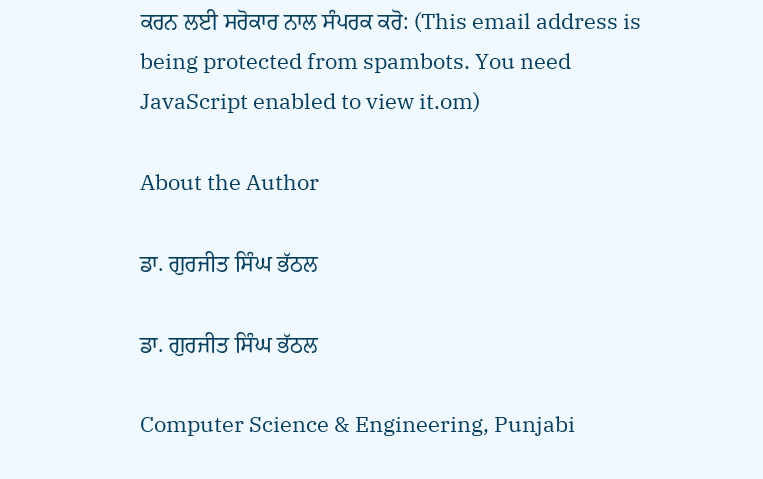ਕਰਨ ਲਈ ਸਰੋਕਾਰ ਨਾਲ ਸੰਪਰਕ ਕਰੋ: (This email address is being protected from spambots. You need JavaScript enabled to view it.om)

About the Author

ਡਾ. ਗੁਰਜੀਤ ਸਿੰਘ ਭੱਠਲ

ਡਾ. ਗੁਰਜੀਤ ਸਿੰਘ ਭੱਠਲ

Computer Science & Engineering, Punjabi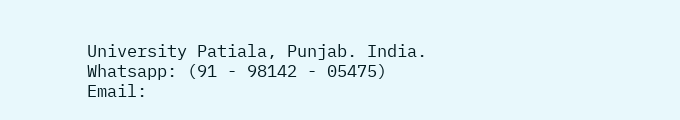University Patiala, Punjab. India.
Whatsapp: (91 - 98142 - 05475)
Email: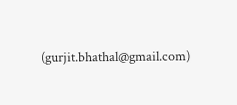(gurjit.bhathal@gmail.com)